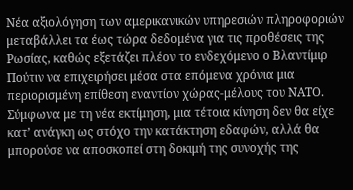Νέα αξιολόγηση των αμερικανικών υπηρεσιών πληροφοριών μεταβάλλει τα έως τώρα δεδομένα για τις προθέσεις της Ρωσίας, καθώς εξετάζει πλέον το ενδεχόμενο ο Βλαντίμιρ Πούτιν να επιχειρήσει μέσα στα επόμενα χρόνια μια περιορισμένη επίθεση εναντίον χώρας-μέλους του ΝΑΤΟ.
Σύμφωνα με τη νέα εκτίμηση, μια τέτοια κίνηση δεν θα είχε κατ’ ανάγκη ως στόχο την κατάκτηση εδαφών, αλλά θα μπορούσε να αποσκοπεί στη δοκιμή της συνοχής της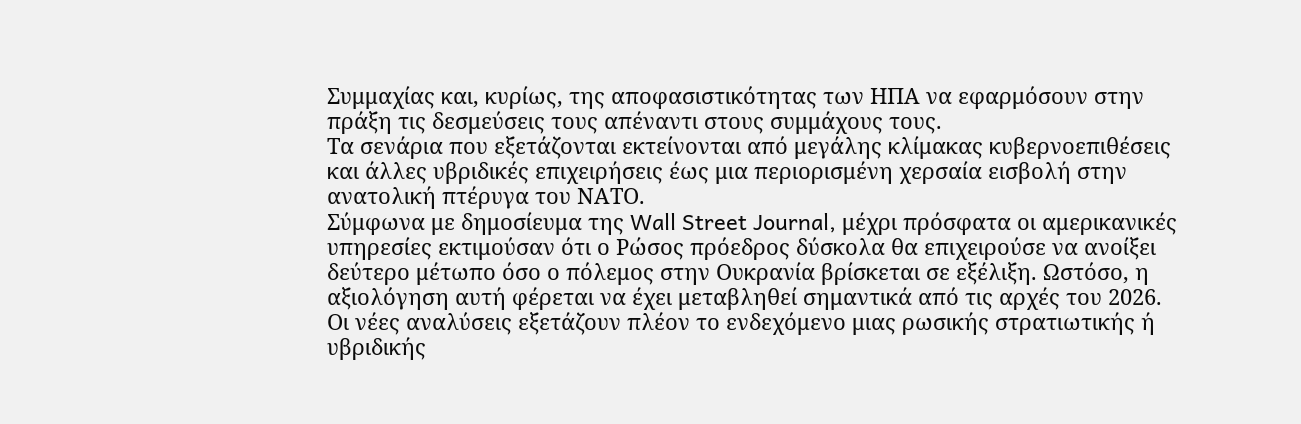Συμμαχίας και, κυρίως, της αποφασιστικότητας των ΗΠΑ να εφαρμόσουν στην πράξη τις δεσμεύσεις τους απέναντι στους συμμάχους τους.
Τα σενάρια που εξετάζονται εκτείνονται από μεγάλης κλίμακας κυβερνοεπιθέσεις και άλλες υβριδικές επιχειρήσεις έως μια περιορισμένη χερσαία εισβολή στην ανατολική πτέρυγα του ΝΑΤΟ.
Σύμφωνα με δημοσίευμα της Wall Street Journal, μέχρι πρόσφατα οι αμερικανικές υπηρεσίες εκτιμούσαν ότι ο Ρώσος πρόεδρος δύσκολα θα επιχειρούσε να ανοίξει δεύτερο μέτωπο όσο ο πόλεμος στην Ουκρανία βρίσκεται σε εξέλιξη. Ωστόσο, η αξιολόγηση αυτή φέρεται να έχει μεταβληθεί σημαντικά από τις αρχές του 2026.
Οι νέες αναλύσεις εξετάζουν πλέον το ενδεχόμενο μιας ρωσικής στρατιωτικής ή υβριδικής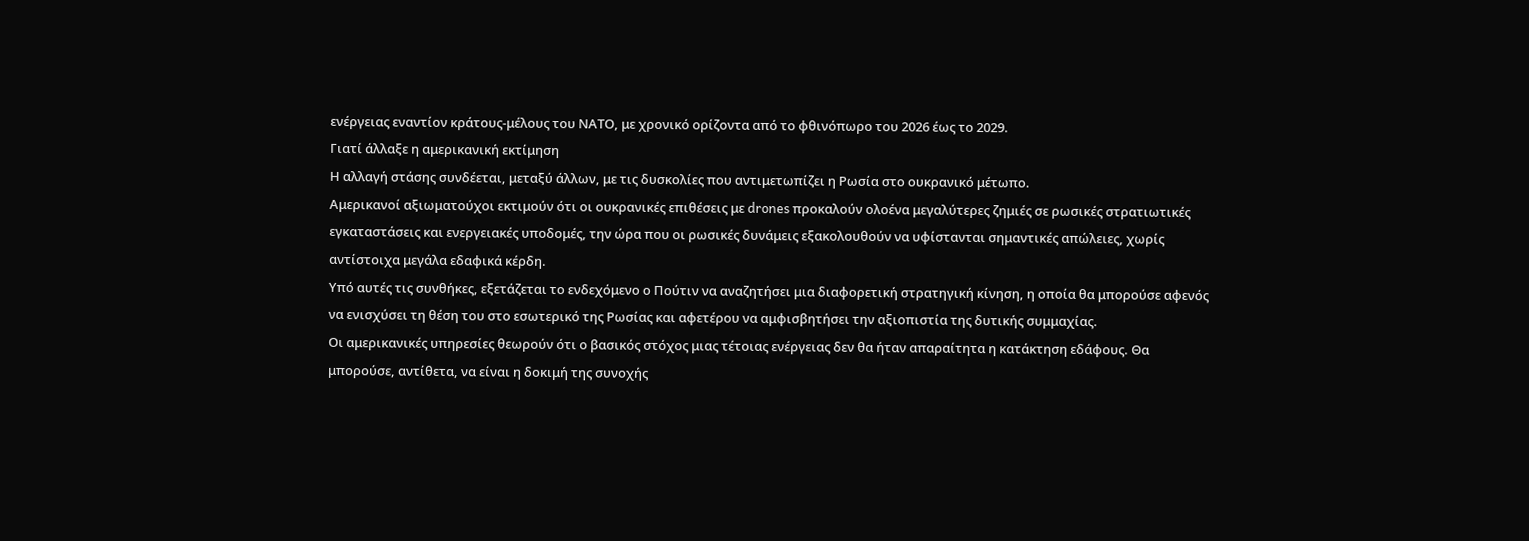ενέργειας εναντίον κράτους-μέλους του ΝΑΤΟ, με χρονικό ορίζοντα από το φθινόπωρο του 2026 έως το 2029.
Γιατί άλλαξε η αμερικανική εκτίμηση
Η αλλαγή στάσης συνδέεται, μεταξύ άλλων, με τις δυσκολίες που αντιμετωπίζει η Ρωσία στο ουκρανικό μέτωπο.
Αμερικανοί αξιωματούχοι εκτιμούν ότι οι ουκρανικές επιθέσεις με drones προκαλούν ολοένα μεγαλύτερες ζημιές σε ρωσικές στρατιωτικές εγκαταστάσεις και ενεργειακές υποδομές, την ώρα που οι ρωσικές δυνάμεις εξακολουθούν να υφίστανται σημαντικές απώλειες, χωρίς αντίστοιχα μεγάλα εδαφικά κέρδη.
Υπό αυτές τις συνθήκες, εξετάζεται το ενδεχόμενο ο Πούτιν να αναζητήσει μια διαφορετική στρατηγική κίνηση, η οποία θα μπορούσε αφενός να ενισχύσει τη θέση του στο εσωτερικό της Ρωσίας και αφετέρου να αμφισβητήσει την αξιοπιστία της δυτικής συμμαχίας.
Οι αμερικανικές υπηρεσίες θεωρούν ότι ο βασικός στόχος μιας τέτοιας ενέργειας δεν θα ήταν απαραίτητα η κατάκτηση εδάφους. Θα μπορούσε, αντίθετα, να είναι η δοκιμή της συνοχής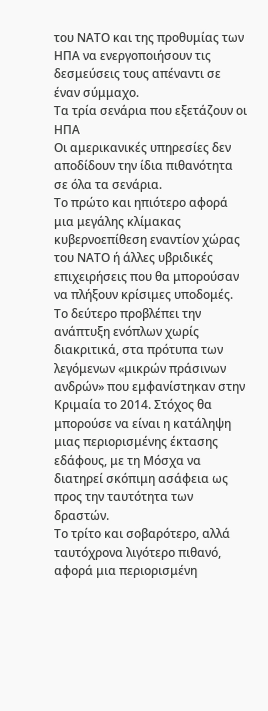του ΝΑΤΟ και της προθυμίας των ΗΠΑ να ενεργοποιήσουν τις δεσμεύσεις τους απέναντι σε έναν σύμμαχο.
Τα τρία σενάρια που εξετάζουν οι ΗΠΑ
Οι αμερικανικές υπηρεσίες δεν αποδίδουν την ίδια πιθανότητα σε όλα τα σενάρια.
Το πρώτο και ηπιότερο αφορά μια μεγάλης κλίμακας κυβερνοεπίθεση εναντίον χώρας του ΝΑΤΟ ή άλλες υβριδικές επιχειρήσεις που θα μπορούσαν να πλήξουν κρίσιμες υποδομές.
Το δεύτερο προβλέπει την ανάπτυξη ενόπλων χωρίς διακριτικά, στα πρότυπα των λεγόμενων «μικρών πράσινων ανδρών» που εμφανίστηκαν στην Κριμαία το 2014. Στόχος θα μπορούσε να είναι η κατάληψη μιας περιορισμένης έκτασης εδάφους, με τη Μόσχα να διατηρεί σκόπιμη ασάφεια ως προς την ταυτότητα των δραστών.
Το τρίτο και σοβαρότερο, αλλά ταυτόχρονα λιγότερο πιθανό, αφορά μια περιορισμένη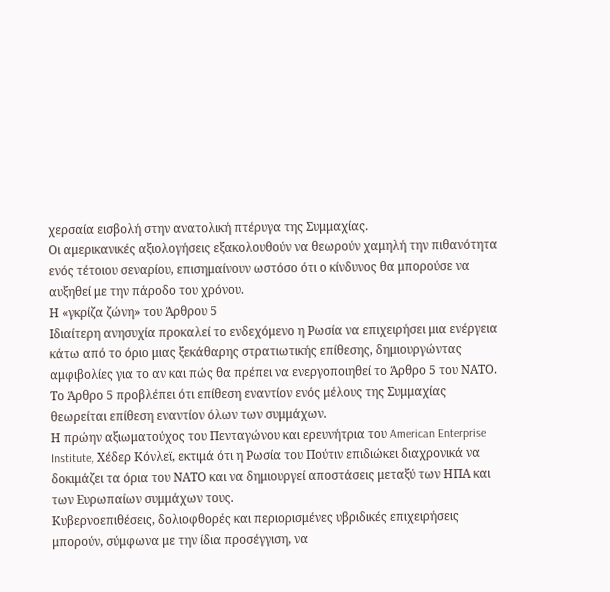χερσαία εισβολή στην ανατολική πτέρυγα της Συμμαχίας.
Οι αμερικανικές αξιολογήσεις εξακολουθούν να θεωρούν χαμηλή την πιθανότητα ενός τέτοιου σεναρίου, επισημαίνουν ωστόσο ότι ο κίνδυνος θα μπορούσε να αυξηθεί με την πάροδο του χρόνου.
Η «γκρίζα ζώνη» του Άρθρου 5
Ιδιαίτερη ανησυχία προκαλεί το ενδεχόμενο η Ρωσία να επιχειρήσει μια ενέργεια κάτω από το όριο μιας ξεκάθαρης στρατιωτικής επίθεσης, δημιουργώντας αμφιβολίες για το αν και πώς θα πρέπει να ενεργοποιηθεί το Άρθρο 5 του ΝΑΤΟ.
Το Άρθρο 5 προβλέπει ότι επίθεση εναντίον ενός μέλους της Συμμαχίας θεωρείται επίθεση εναντίον όλων των συμμάχων.
Η πρώην αξιωματούχος του Πενταγώνου και ερευνήτρια του American Enterprise Institute, Χέδερ Κόνλεϊ, εκτιμά ότι η Ρωσία του Πούτιν επιδιώκει διαχρονικά να δοκιμάζει τα όρια του ΝΑΤΟ και να δημιουργεί αποστάσεις μεταξύ των ΗΠΑ και των Ευρωπαίων συμμάχων τους.
Κυβερνοεπιθέσεις, δολιοφθορές και περιορισμένες υβριδικές επιχειρήσεις μπορούν, σύμφωνα με την ίδια προσέγγιση, να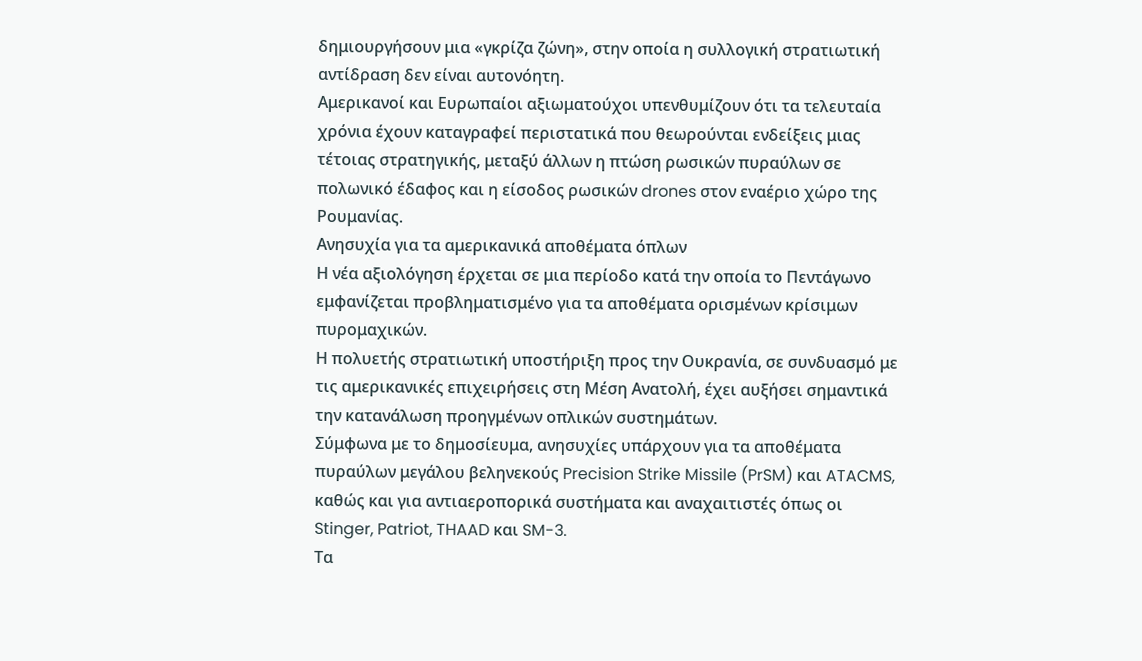δημιουργήσουν μια «γκρίζα ζώνη», στην οποία η συλλογική στρατιωτική αντίδραση δεν είναι αυτονόητη.
Αμερικανοί και Ευρωπαίοι αξιωματούχοι υπενθυμίζουν ότι τα τελευταία χρόνια έχουν καταγραφεί περιστατικά που θεωρούνται ενδείξεις μιας τέτοιας στρατηγικής, μεταξύ άλλων η πτώση ρωσικών πυραύλων σε πολωνικό έδαφος και η είσοδος ρωσικών drones στον εναέριο χώρο της Ρουμανίας.
Ανησυχία για τα αμερικανικά αποθέματα όπλων
Η νέα αξιολόγηση έρχεται σε μια περίοδο κατά την οποία το Πεντάγωνο εμφανίζεται προβληματισμένο για τα αποθέματα ορισμένων κρίσιμων πυρομαχικών.
Η πολυετής στρατιωτική υποστήριξη προς την Ουκρανία, σε συνδυασμό με τις αμερικανικές επιχειρήσεις στη Μέση Ανατολή, έχει αυξήσει σημαντικά την κατανάλωση προηγμένων οπλικών συστημάτων.
Σύμφωνα με το δημοσίευμα, ανησυχίες υπάρχουν για τα αποθέματα πυραύλων μεγάλου βεληνεκούς Precision Strike Missile (PrSM) και ATACMS, καθώς και για αντιαεροπορικά συστήματα και αναχαιτιστές όπως οι Stinger, Patriot, THAAD και SM-3.
Τα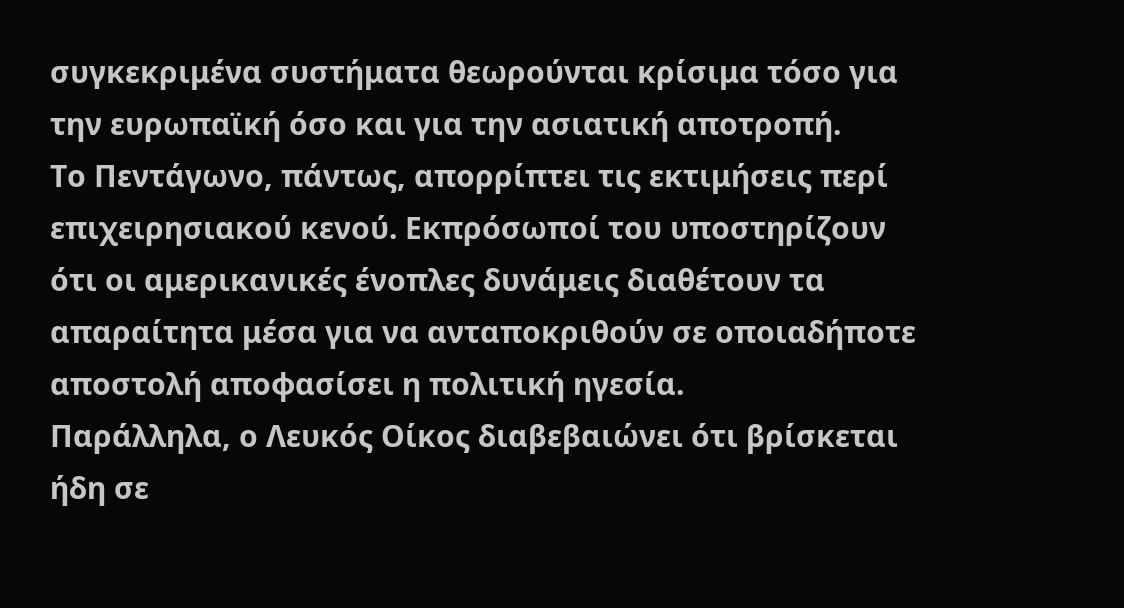συγκεκριμένα συστήματα θεωρούνται κρίσιμα τόσο για την ευρωπαϊκή όσο και για την ασιατική αποτροπή.
Το Πεντάγωνο, πάντως, απορρίπτει τις εκτιμήσεις περί επιχειρησιακού κενού. Εκπρόσωποί του υποστηρίζουν ότι οι αμερικανικές ένοπλες δυνάμεις διαθέτουν τα απαραίτητα μέσα για να ανταποκριθούν σε οποιαδήποτε αποστολή αποφασίσει η πολιτική ηγεσία.
Παράλληλα, ο Λευκός Οίκος διαβεβαιώνει ότι βρίσκεται ήδη σε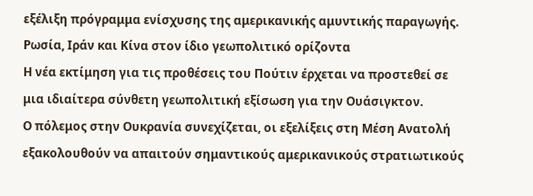εξέλιξη πρόγραμμα ενίσχυσης της αμερικανικής αμυντικής παραγωγής.
Ρωσία, Ιράν και Κίνα στον ίδιο γεωπολιτικό ορίζοντα
Η νέα εκτίμηση για τις προθέσεις του Πούτιν έρχεται να προστεθεί σε μια ιδιαίτερα σύνθετη γεωπολιτική εξίσωση για την Ουάσιγκτον.
Ο πόλεμος στην Ουκρανία συνεχίζεται, οι εξελίξεις στη Μέση Ανατολή εξακολουθούν να απαιτούν σημαντικούς αμερικανικούς στρατιωτικούς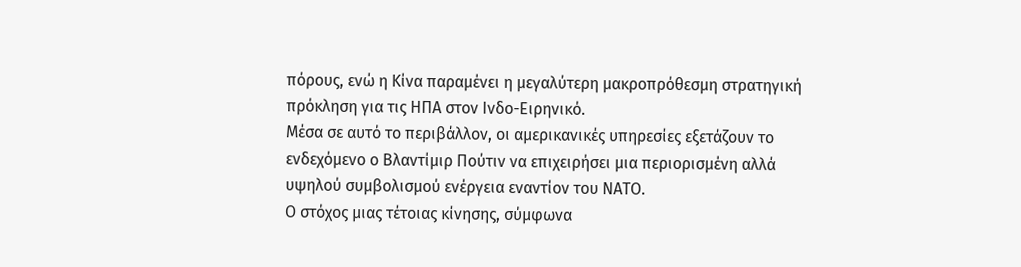πόρους, ενώ η Κίνα παραμένει η μεγαλύτερη μακροπρόθεσμη στρατηγική πρόκληση για τις ΗΠΑ στον Ινδο-Ειρηνικό.
Μέσα σε αυτό το περιβάλλον, οι αμερικανικές υπηρεσίες εξετάζουν το ενδεχόμενο ο Βλαντίμιρ Πούτιν να επιχειρήσει μια περιορισμένη αλλά υψηλού συμβολισμού ενέργεια εναντίον του ΝΑΤΟ.
Ο στόχος μιας τέτοιας κίνησης, σύμφωνα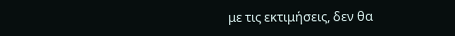με τις εκτιμήσεις, δεν θα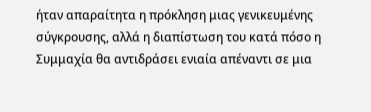ήταν απαραίτητα η πρόκληση μιας γενικευμένης σύγκρουσης, αλλά η διαπίστωση του κατά πόσο η Συμμαχία θα αντιδράσει ενιαία απέναντι σε μια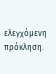ελεγχόμενη πρόκληση.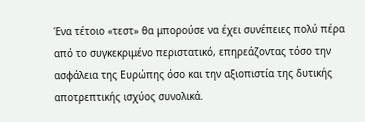Ένα τέτοιο «τεστ» θα μπορούσε να έχει συνέπειες πολύ πέρα από το συγκεκριμένο περιστατικό, επηρεάζοντας τόσο την ασφάλεια της Ευρώπης όσο και την αξιοπιστία της δυτικής αποτρεπτικής ισχύος συνολικά.